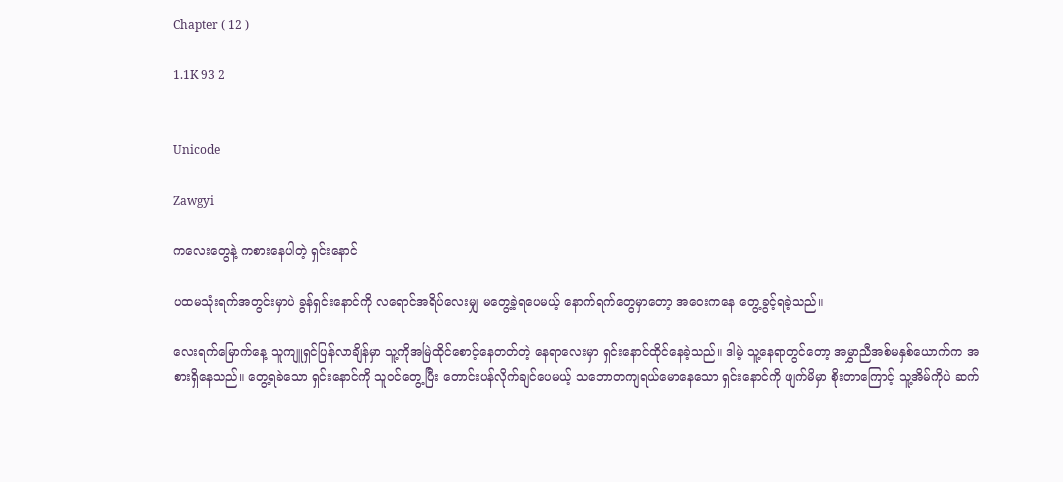Chapter ( 12 )

1.1K 93 2


Unicode

Zawgyi

ကလေးတွေနဲ့ ကစားနေပါတဲ့ ရှင်းနောင်

ပထမသုံးရက်အတွင်းမှာပဲ ခွန်ရှင်းနောင်ကို လရောင်အရိပ်လေးမျှ မတွေ့ခဲ့ရပေမယ့် နောက်ရက်တွေမှာတော့ အဝေးကနေ တွေ့ခွင့်ရခဲ့သည်။

လေးရက်မြောက်နေ့ သူကျူရှင်ပြန်လာချိန်မှာ သူ့ကိုအမြဲထိုင်စောင့်နေတတ်တဲ့ နေရာလေးမှာ ရှင်းနောင်ထိုင်နေခဲ့သည်။ ဒါမဲ့ သူ့နေရာတွင်တော့ အမွှာညီအစ်မနှစ်ယောက်က အစားရှိနေသည်။ တွေ့ရခဲသော ရှင်းနောင်ကို သူဝင်တွေ့ပြီး တောင်းပန်လိုက်ချင်ပေမယ့် သဘောတကျရယ်မောနေသော ရှင်းနောင်ကို ဖျက်မိမှာ စိုးတာကြောင့် သူ့အိမ်ကိုပဲ ဆက်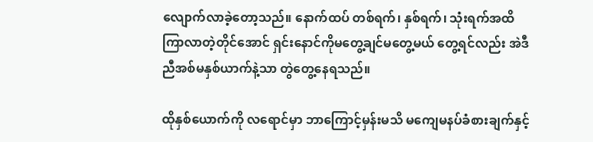လျောက်လာခဲ့တော့သည်။ နောက်ထပ် တစ်ရက်၊ နှစ်ရက်၊ သုံးရက်အထိ ကြာလာတဲ့တိုင်အောင် ရှင်းနောင်ကိုမတွေ့ချင်မတွေ့မယ် တွေ့ရင်လည်း အဲဒီညီအစ်မနှစ်ယာက်နဲ့သာ တွဲတွေ့နေရသည်။

ထိုနှစ်ယောက်ကို လရောင်မှာ ဘာကြောင့်မှန်းမသိ မကျေမနပ်ခံစားချက်နှင့်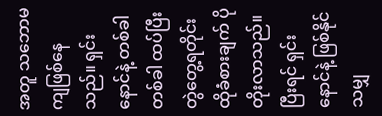အတူ သဘောမကျဖြစ်နေသည်။ ရှင်းနောင်နဲ့ တစ်ခါတစ်ခါ ထပ်ပြီးတွဲတွေ့ရတိုင်း ထိုခံစားချက် ပိုတိုးလာသည်။ ပြီးရင် ရှင်းနောင်နဲ့ ဖြစ်နိုင်သမျှ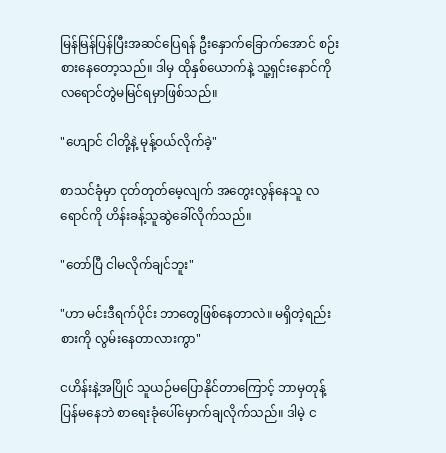မြန်မြန်ပြန်ပြီးအဆင်ပြေရန် ဦးနှောက်ခြောက်အောင် စဉ်းစားနေတော့သည်။ ဒါမှ ထိုနှစ်ယောက်နဲ့ သူ့ရှင်းနောင်ကို လရောင်တွဲမမြင်ရမှာဖြစ်သည်။

"ဟျောင် ငါတို့နဲ့ မုန့်ဝယ်လိုက်ခဲ့"

စာသင်ခုံမှာ ငုတ်တုတ်မေ့လျက် အတွေးလွန်နေသူ လရောင်ကို ဟိန်းခန့်သူဆွဲခေါ်လိုက်သည်။

"တော်ပြီ ငါမလိုက်ချင်ဘူး"

"ဟာ မင်းဒီရက်ပိုင်း ဘာတွေဖြစ်နေတာလဲ။ မရှိတဲ့ရည်းစားကို လွမ်းနေတာလားကွာ"

ငဟိန်းနဲ့အပြိုင် သူယဉ်မပြောနိုင်တာကြောင့် ဘာမှတုန့်ပြန်မနေဘဲ စာရေးခုံပေါ်မှောက်ချလိုက်သည်။ ဒါမဲ့ င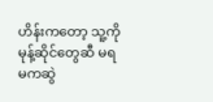ဟိန်းကတော့ သူ့ကိုမုန့်ဆိုင်တွေဆီ မရမကဆွဲ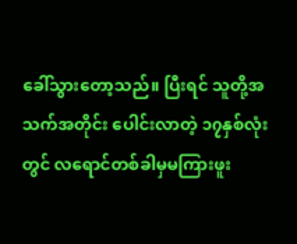ခေါ်သွားတော့သည်။ ပြီးရင် သူတို့အသက်အတိုင်း ပေါင်းလာတဲ့ ၁၇နှစ်လုံးတွင် လရောင်တစ်ခါမှမကြားဖူး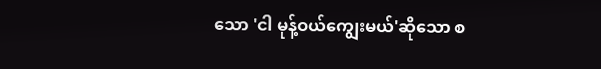သော 'ငါ မုန့်ဝယ်ကျွေးမယ်'ဆိုသော စ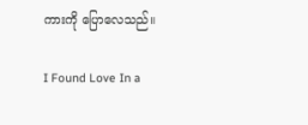ကားကို ပြောလေသည်။

I Found Love In a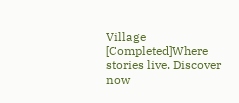Village [Completed]Where stories live. Discover now